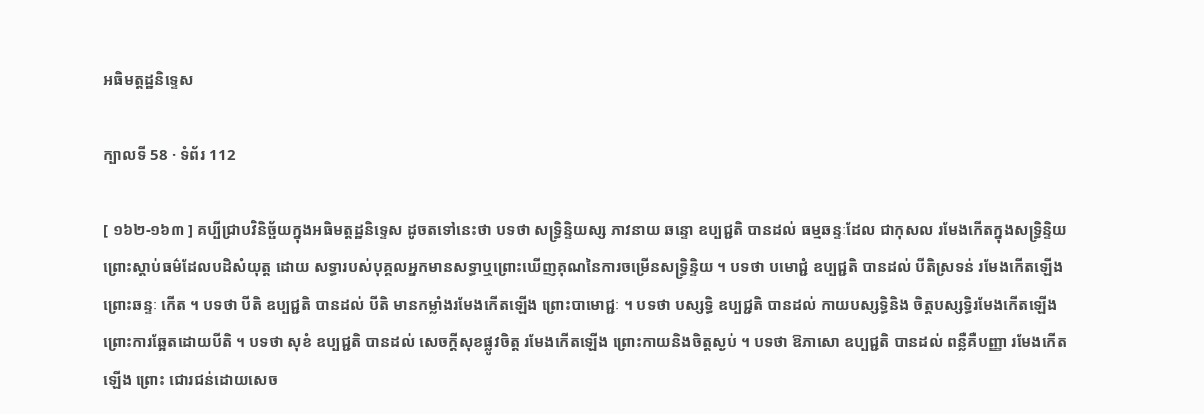អធិមត្តដ្ឋនិទ្ទេស

ក្បាលទី 58 · ទំព័រ 112

[ ១៦២-១៦៣ ] គប្បីជ្រាបវិនិច្ផ័យក្នុងអធិមត្តដ្ឋនិទ្ទេស ដូចតទៅនេះថា បទថា សទ្ធ្រិន្ទិយស្ស ភាវនាយ ឆន្ទោ ឧប្បជ្ជតិ បានដល់ ធម្មឆន្ទៈដែល ជាកុសល រមែងកើតក្នុងសទ្ធ្រិន្ទិយ ព្រោះស្តាប់ធម៌ដែលបដិសំយុត្ត ដោយ សទ្ធារបស់បុគ្គលអ្នកមានសទ្ធាឬព្រោះឃើញគុណនៃការចម្រើនសទ្ធ្រិន្ទិយ ។ បទថា បមោជ្ជំ ឧប្បជ្ជតិ បានដល់ បីតិស្រទន់ រមែងកើតឡើងព្រោះឆន្ទៈ កើត ។ បទថា បីតិ ឧប្បជ្ជតិ បានដល់ បីតិ មានកម្លាំងរមែងកើតឡើង ព្រោះបាមោជ្ជៈ ។ បទថា បស្សទ្ធិ ឧប្បជ្ជតិ បានដល់ កាយបស្សទ្ធិនិង ចិត្តបស្សទ្ធិរមែងកើតឡើងព្រោះការឆ្អែតដោយបីតិ ។ បទថា សុខំ ឧប្បជ្ជតិ បានដល់ សេចក្តីសុខផ្លូវចិត្ត រមែងកើតឡើង ព្រោះកាយនិងចិត្តស្ងប់ ។ បទថា ឱភាសោ ឧប្បជ្ជតិ បានដល់ ពន្លឺគឺបញ្ញា រមែងកើតឡើង ព្រោះ ជោរជន់ដោយសេច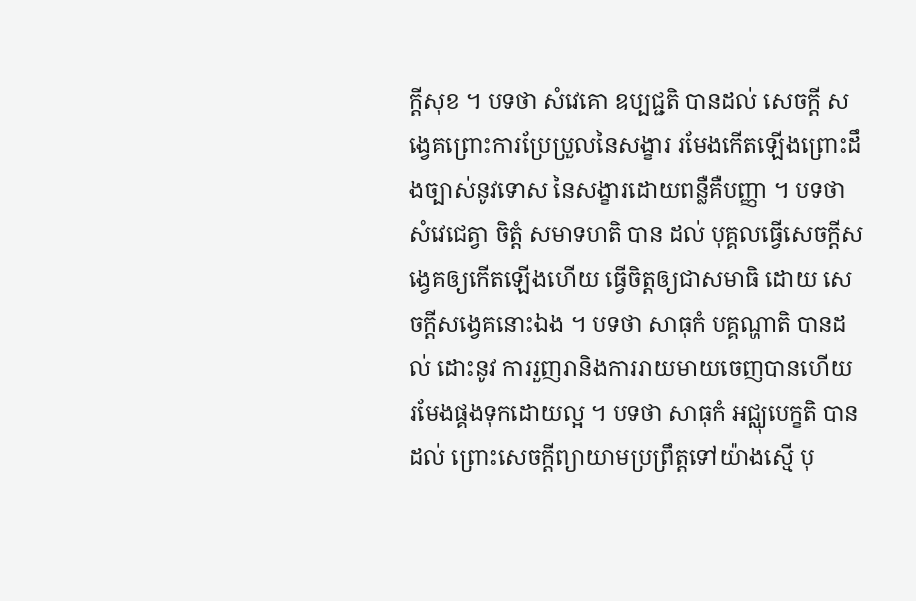ក្តីសុខ ។ បទថា សំវេគោ ឧប្បជ្ជតិ បានដល់ សេចក្តី សង្វេគព្រោះការប្រែប្រួលនៃសង្ខារ រមែងកើតឡើងព្រោះដឹងច្បាស់នូវទោស នៃសង្ខារដោយពន្លឺគឺបញ្ញា ។ បទថា សំវេជេត្វា ចិត្តំ សមាទហតិ បាន ដល់ បុគ្គលធ្វើសេចក្តីសង្វេគឲ្យកើតឡើងហើយ ធ្វើចិត្តឲ្យជាសមាធិ ដោយ សេចក្តីសង្វេគនោះឯង ។ បទថា សាធុកំ បគ្គណ្ហាតិ បានដល់ ដោះនូវ ការរួញរានិងការរាយមាយចេញបានហើយ រមែងផ្គងទុកដោយល្អ ។ បទថា សាធុកំ អជ្ឈុបេក្ខតិ បានដល់ ព្រោះសេចក្តីព្យាយាមប្រព្រឹត្តទៅយ៉ាងស្មើ បុ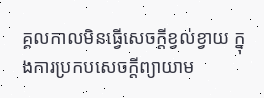គ្គលកាលមិនធ្វើសេចក្តីខ្វល់ខ្វាយ ក្នុងការប្រកបសេចក្តីព្យាយាម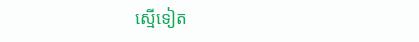ស្មើទៀត